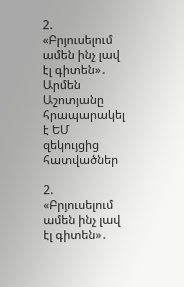2. «Բրյուսելում ամեն ինչ լավ էլ գիտեն»․ Արմեն Աշոտյանը հրապարակել է ԵՄ զեկույցից հատվածներ

2. «Բրյուսելում ամեն ինչ լավ էլ գիտեն»․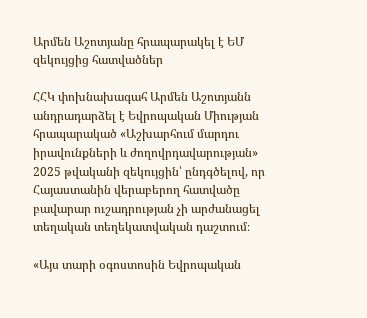Արմեն Աշոտյանը հրապարակել է ԵՄ զեկույցից հատվածներ

ՀՀԿ փոխնախագահ Արմեն Աշոտյանն անդրադարձել է Եվրոպական Միության հրապարակած «Աշխարհում մարդու իրավունքների և ժողովրդավարության» 2025 թվականի զեկույցին՝ ընդգծելով, որ Հայաստանին վերաբերող հատվածը բավարար ուշադրության չի արժանացել տեղական տեղեկատվական դաշտում։

«Այս տարի օգոստոսին Եվրոպական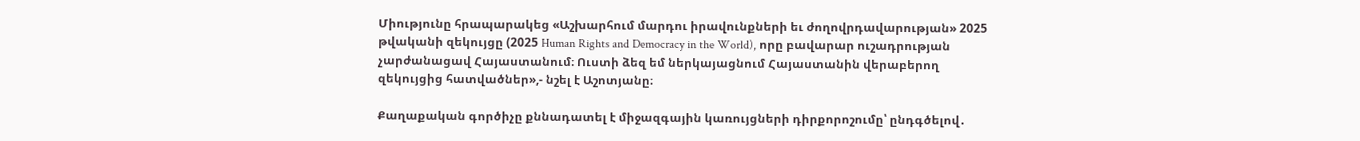Միությունը հրապարակեց «Աշխարհում մարդու իրավունքների եւ ժողովրդավարության» 2025 թվականի զեկույցը (2025 Human Rights and Democracy in the World), որը բավարար ուշադրության չարժանացավ Հայաստանում։ Ուստի ձեզ եմ ներկայացնում Հայաստանին վերաբերող զեկույցից հատվածներ»,- նշել է Աշոտյանը։

Քաղաքական գործիչը քննադատել է միջազգային կառույցների դիրքորոշումը՝ ընդգծելով․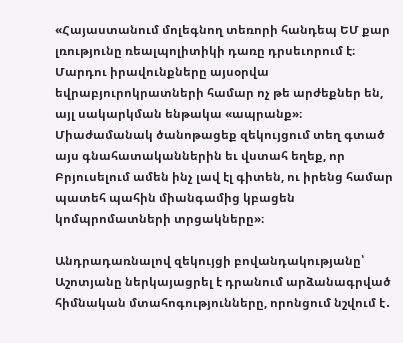«Հայաստանում մոլեգնող տեռորի հանդեպ ԵՄ քար լռությունը ռեալպոլիտիկի դառը դրսեւորում է։ Մարդու իրավունքները այսօրվա եվրաբյուրոկրատների համար ոչ թե արժեքներ են, այլ սակարկման ենթակա «ապրանք»։ Միաժամանակ ծանոթացեք զեկույցում տեղ գտած այս գնահատականներին եւ վստահ եղեք, որ Բրյուսելում ամեն ինչ լավ էլ գիտեն, ու իրենց համար պատեհ պահին միանգամից կբացեն կոմպրոմատների տրցակները»։

Անդրադառնալով զեկույցի բովանդակությանը՝ Աշոտյանը ներկայացրել է դրանում արձանագրված հիմնական մտահոգությունները, որոնցում նշվում է․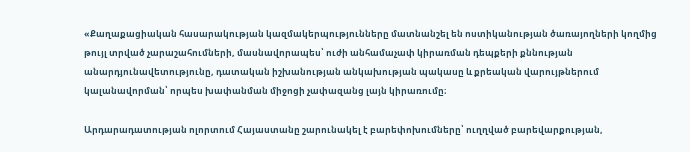«Քաղաքացիական հասարակության կազմակերպությունները մատնանշել են ոստիկանության ծառայողների կողմից թույլ տրված չարաշահումների, մասնավորապես՝ ուժի անհամաչափ կիրառման դեպքերի քննության անարդյունավետությունը, դատական իշխանության անկախության պակասը և քրեական վարույթներում կալանավորման՝ որպես խափանման միջոցի չափազանց լայն կիրառումը։

Արդարադատության ոլորտում Հայաստանը շարունակել է բարեփոխումները՝ ուղղված բարեվարքության,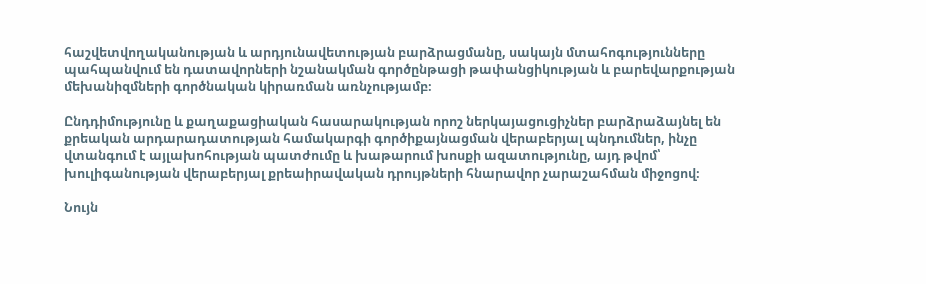հաշվետվողականության և արդյունավետության բարձրացմանը, սակայն մտահոգությունները պահպանվում են դատավորների նշանակման գործընթացի թափանցիկության և բարեվարքության մեխանիզմների գործնական կիրառման առնչությամբ։

Ընդդիմությունը և քաղաքացիական հասարակության որոշ ներկայացուցիչներ բարձրաձայնել են քրեական արդարադատության համակարգի գործիքայնացման վերաբերյալ պնդումներ, ինչը վտանգում է այլախոհության պատժումը և խաթարում խոսքի ազատությունը, այդ թվոմ՝ խուլիգանության վերաբերյալ քրեաիրավական դրույթների հնարավոր չարաշահման միջոցով։

Նույն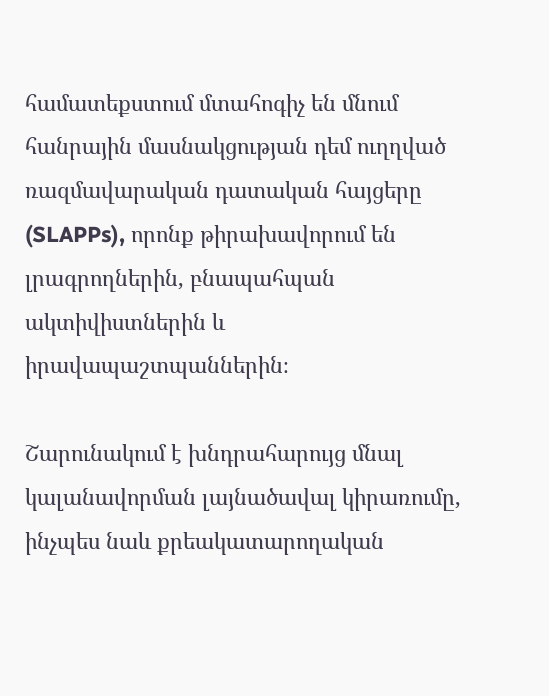համատեքստում մտահոգիչ են մնում հանրային մասնակցության դեմ ուղղված ռազմավարական դատական հայցերը (SLAPPs), որոնք թիրախավորում են լրագրողներին, բնապահպան ակտիվիստներին և իրավապաշտպաններին։

Շարունակում է խնդրահարույց մնալ կալանավորման լայնածավալ կիրառումը, ինչպես նաև քրեակատարողական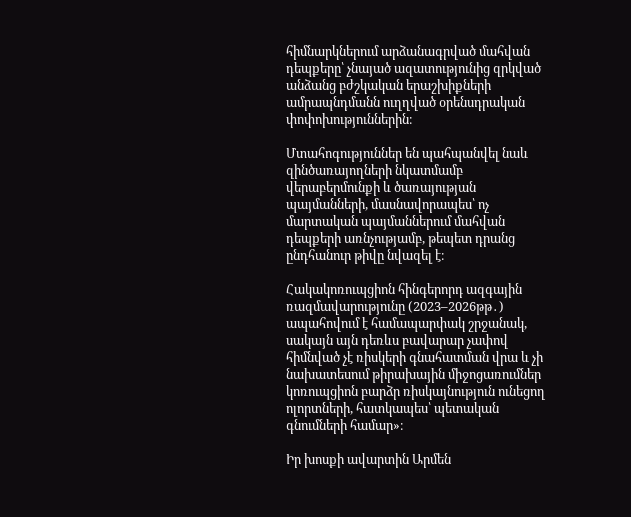հիմնարկներում արձանագրված մահվան դեպքերը՝ չնայած ազատությունից զրկված անձանց բժշկական երաշխիքների ամրապնդմանն ուղղված օրենսդրական փոփոխություններին։

Մտահոգություններ են պահպանվել նաև զինծառայողների նկատմամբ վերաբերմունքի և ծառայության պայմանների, մասնավորապես՝ ոչ մարտական պայմաններում մահվան դեպքերի առնչությամբ, թեպետ դրանց ընդհանուր թիվը նվազել է։

Հակակոռուպցիոն հինգերորդ ազգային ռազմավարությունը (2023–2026թթ․) ապահովում է համապարփակ շրջանակ, սակայն այն դեռևս բավարար չափով հիմնված չէ ռիսկերի գնահատման վրա և չի նախատեսում թիրախային միջոցառումներ կոռուպցիոն բարձր ռիսկայնություն ունեցող ոլորտների, հատկապես՝ պետական գնումների համար»։

Իր խոսքի ավարտին Արմեն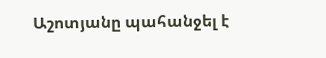Աշոտյանը պահանջել է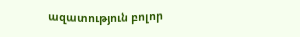ազատություն բոլոր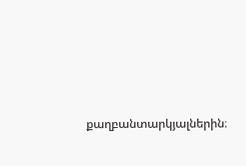քաղբանտարկյալներին։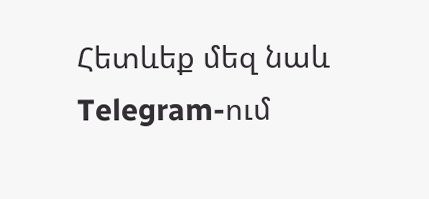Հետևեք մեզ նաև Telegram-ում